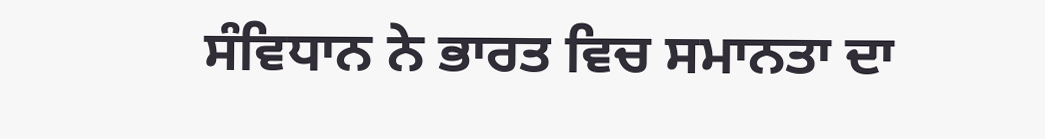ਸੰਵਿਧਾਨ ਨੇ ਭਾਰਤ ਵਿਚ ਸਮਾਨਤਾ ਦਾ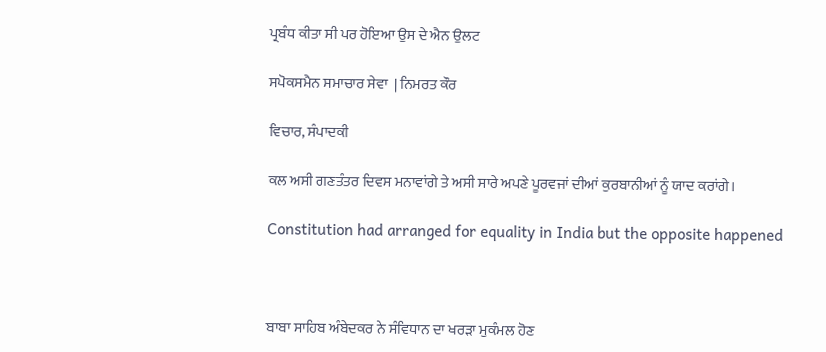ਪ੍ਰਬੰਧ ਕੀਤਾ ਸੀ ਪਰ ਹੋਇਆ ਉਸ ਦੇ ਐਨ ਉਲਟ

ਸਪੋਕਸਮੈਨ ਸਮਾਚਾਰ ਸੇਵਾ  | ਨਿਮਰਤ ਕੌਰ

ਵਿਚਾਰ, ਸੰਪਾਦਕੀ

ਕਲ ਅਸੀ ਗਣਤੰਤਰ ਦਿਵਸ ਮਨਾਵਾਂਗੇ ਤੇ ਅਸੀ ਸਾਰੇ ਅਪਣੇ ਪੂਰਵਜਾਂ ਦੀਆਂ ਕੁਰਬਾਨੀਆਂ ਨੂੰ ਯਾਦ ਕਰਾਂਗੇ।

Constitution had arranged for equality in India but the opposite happened



ਬਾਬਾ ਸਾਹਿਬ ਅੰਬੇਦਕਰ ਨੇ ਸੰਵਿਧਾਨ ਦਾ ਖਰੜਾ ਮੁਕੰਮਲ ਹੋਣ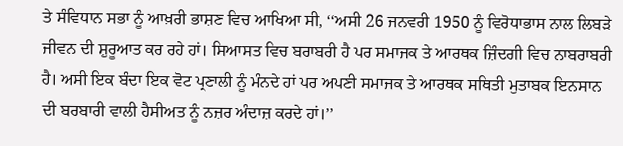ਤੇ ਸੰਵਿਧਾਨ ਸਭਾ ਨੂੰ ਆਖ਼ਰੀ ਭਾਸ਼ਣ ਵਿਚ ਆਖਿਆ ਸੀ, ‘‘ਅਸੀ 26 ਜਨਵਰੀ 1950 ਨੂੰ ਵਿਰੋਧਾਭਾਸ ਨਾਲ ਲਿਬੜੇ ਜੀਵਨ ਦੀ ਸ਼ੁਰੂਆਤ ਕਰ ਰਹੇ ਹਾਂ। ਸਿਆਸਤ ਵਿਚ ਬਰਾਬਰੀ ਹੈ ਪਰ ਸਮਾਜਕ ਤੇ ਆਰਥਕ ਜ਼ਿੰਦਗੀ ਵਿਚ ਨਾਬਰਾਬਰੀ ਹੈ। ਅਸੀ ਇਕ ਬੰਦਾ ਇਕ ਵੋਟ ਪ੍ਰਣਾਲੀ ਨੂੰ ਮੰਨਦੇ ਹਾਂ ਪਰ ਅਪਣੀ ਸਮਾਜਕ ਤੇ ਆਰਥਕ ਸਥਿਤੀ ਮੁਤਾਬਕ ਇਨਸਾਨ ਦੀ ਬਰਬਾਰੀ ਵਾਲੀ ਹੈਸੀਅਤ ਨੂੰ ਨਜ਼ਰ ਅੰਦਾਜ਼ ਕਰਦੇ ਹਾਂ।’’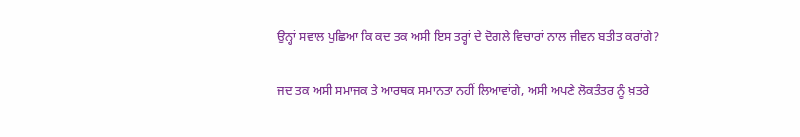ਉਨ੍ਹਾਂ ਸਵਾਲ ਪੁਛਿਆ ਕਿ ਕਦ ਤਕ ਅਸੀ ਇਸ ਤਰ੍ਹਾਂ ਦੇ ਦੋਗਲੇ ਵਿਚਾਰਾਂ ਨਾਲ ਜੀਵਨ ਬਤੀਤ ਕਰਾਂਗੇ?

ਜਦ ਤਕ ਅਸੀ ਸਮਾਜਕ ਤੇ ਆਰਥਕ ਸਮਾਨਤਾ ਨਹੀਂ ਲਿਆਵਾਂਗੇ, ਅਸੀ ਅਪਣੇ ਲੋਕਤੰਤਰ ਨੂੰ ਖ਼ਤਰੇ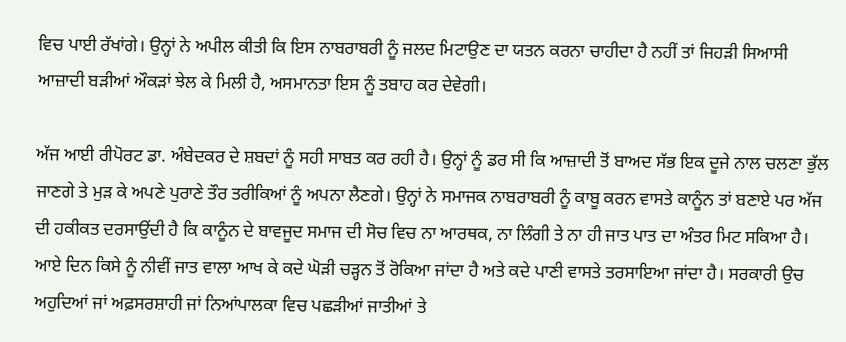ਵਿਚ ਪਾਈ ਰੱਖਾਂਗੇ। ਉਨ੍ਹਾਂ ਨੇ ਅਪੀਲ ਕੀਤੀ ਕਿ ਇਸ ਨਾਬਰਾਬਰੀ ਨੂੰ ਜਲਦ ਮਿਟਾਉਣ ਦਾ ਯਤਨ ਕਰਨਾ ਚਾਹੀਦਾ ਹੈ ਨਹੀਂ ਤਾਂ ਜਿਹੜੀ ਸਿਆਸੀ ਆਜ਼ਾਦੀ ਬੜੀਆਂ ਔਕੜਾਂ ਝੇਲ ਕੇ ਮਿਲੀ ਹੈ, ਅਸਮਾਨਤਾ ਇਸ ਨੂੰ ਤਬਾਹ ਕਰ ਦੇਵੇਗੀ।

ਅੱਜ ਆਈ ਰੀਪੋਰਟ ਡਾ. ਅੰਬੇਦਕਰ ਦੇ ਸ਼ਬਦਾਂ ਨੂੰ ਸਹੀ ਸਾਬਤ ਕਰ ਰਹੀ ਹੈ। ਉਨ੍ਹਾਂ ਨੂੰ ਡਰ ਸੀ ਕਿ ਆਜ਼ਾਦੀ ਤੋਂ ਬਾਅਦ ਸੱਭ ਇਕ ਦੂਜੇ ਨਾਲ ਚਲਣਾ ਭੁੱਲ ਜਾਣਗੇ ਤੇ ਮੁੜ ਕੇ ਅਪਣੇ ਪੁਰਾਣੇ ਤੌਰ ਤਰੀਕਿਆਂ ਨੂੰ ਅਪਨਾ ਲੈਣਗੇ। ਉਨ੍ਹਾਂ ਨੇ ਸਮਾਜਕ ਨਾਬਰਾਬਰੀ ਨੂੰ ਕਾਬੂ ਕਰਨ ਵਾਸਤੇ ਕਾਨੂੰਨ ਤਾਂ ਬਣਾਏ ਪਰ ਅੱਜ ਦੀ ਹਕੀਕਤ ਦਰਸਾਉਂਦੀ ਹੈ ਕਿ ਕਾਨੂੰਨ ਦੇ ਬਾਵਜੂਦ ਸਮਾਜ ਦੀ ਸੋਚ ਵਿਚ ਨਾ ਆਰਥਕ, ਨਾ ਲਿੰਗੀ ਤੇ ਨਾ ਹੀ ਜਾਤ ਪਾਤ ਦਾ ਅੰਤਰ ਮਿਟ ਸਕਿਆ ਹੈ। ਆਏ ਦਿਨ ਕਿਸੇ ਨੂੰ ਨੀਵੀਂ ਜਾਤ ਵਾਲਾ ਆਖ ਕੇ ਕਦੇ ਘੋੜੀ ਚੜ੍ਹਨ ਤੋਂ ਰੋਕਿਆ ਜਾਂਦਾ ਹੈ ਅਤੇ ਕਦੇ ਪਾਣੀ ਵਾਸਤੇ ਤਰਸਾਇਆ ਜਾਂਦਾ ਹੈ। ਸਰਕਾਰੀ ਉਚ ਅਹੁਦਿਆਂ ਜਾਂ ਅਫ਼ਸਰਸ਼ਾਹੀ ਜਾਂ ਨਿਆਂਪਾਲਕਾ ਵਿਚ ਪਛੜੀਆਂ ਜਾਤੀਆਂ ਤੇ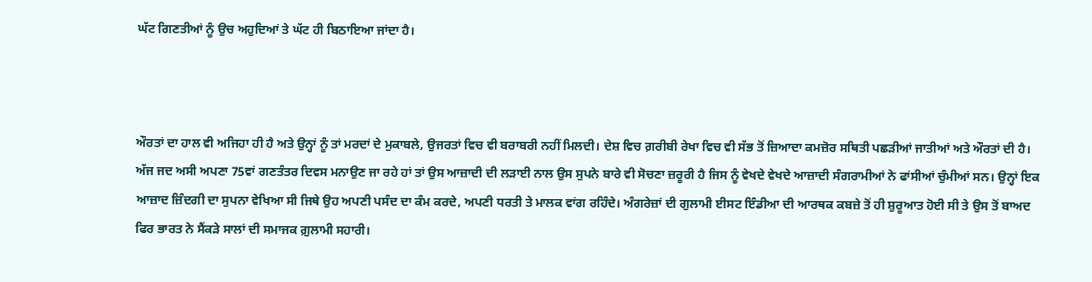ਘੱਟ ਗਿਣਤੀਆਂ ਨੂੰ ਉਚ ਅਹੁਦਿਆਂ ਤੇ ਘੱਟ ਹੀ ਬਿਠਾਇਆ ਜਾਂਦਾ ਹੈ।



ਔਰਤਾਂ ਦਾ ਹਾਲ ਵੀ ਅਜਿਹਾ ਹੀ ਹੈ ਅਤੇ ਉਨ੍ਹਾਂ ਨੂੰ ਤਾਂ ਮਰਦਾਂ ਦੇ ਮੁਕਾਬਲੇ, ਉਜਰਤਾਂ ਵਿਚ ਵੀ ਬਰਾਬਰੀ ਨਹੀਂ ਮਿਲਦੀ। ਦੇਸ਼ ਵਿਚ ਗ਼ਰੀਬੀ ਰੇਖਾ ਵਿਚ ਵੀ ਸੱਭ ਤੋਂ ਜ਼ਿਆਦਾ ਕਮਜ਼ੋਰ ਸਥਿਤੀ ਪਛੜੀਆਂ ਜਾਤੀਆਂ ਅਤੇ ਔਰਤਾਂ ਦੀ ਹੈ। ਅੱਜ ਜਦ ਅਸੀ ਅਪਣਾ 75ਵਾਂ ਗਣਤੰਤਰ ਦਿਵਸ ਮਨਾਉਣ ਜਾ ਰਹੇ ਹਾਂ ਤਾਂ ਉਸ ਆਜ਼ਾਦੀ ਦੀ ਲੜਾਈ ਨਾਲ ਉਸ ਸੁਪਨੇ ਬਾਰੇ ਵੀ ਸੋਚਣਾ ਜ਼ਰੂਰੀ ਹੈ ਜਿਸ ਨੂੰ ਵੇਖਦੇ ਵੇਖਦੇ ਆਜ਼ਾਦੀ ਸੰਗਰਾਮੀਆਂ ਨੇ ਫਾਂਸੀਆਂ ਚੁੰਮੀਆਂ ਸਨ। ਉਨ੍ਹਾਂ ਇਕ ਆਜ਼ਾਦ ਜ਼ਿੰਦਗੀ ਦਾ ਸੁਪਨਾ ਵੇਖਿਆ ਸੀ ਜਿਥੇ ਉਹ ਅਪਣੀ ਪਸੰਦ ਦਾ ਕੰਮ ਕਰਦੇ, ਅਪਣੀ ਧਰਤੀ ਤੇ ਮਾਲਕ ਵਾਂਗ ਰਹਿੰਦੇ। ਅੰਗਰੇਜ਼ਾਂ ਦੀ ਗੁਲਾਮੀ ਈਸਟ ਇੰਡੀਆ ਦੀ ਆਰਥਕ ਕਬਜ਼ੇ ਤੋਂ ਹੀ ਸ਼ੁਰੂਆਤ ਹੋਈ ਸੀ ਤੇ ਉਸ ਤੋਂ ਬਾਅਦ ਫਿਰ ਭਾਰਤ ਨੇ ਸੈਂਕੜੇ ਸਾਲਾਂ ਦੀ ਸਮਾਜਕ ਗ਼ੁਲਾਮੀ ਸਹਾਰੀ।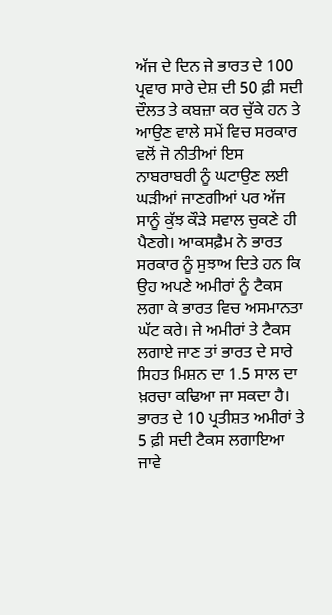ਅੱਜ ਦੇ ਦਿਨ ਜੇ ਭਾਰਤ ਦੇ 100 ਪ੍ਰਵਾਰ ਸਾਰੇ ਦੇਸ਼ ਦੀ 50 ਫ਼ੀ ਸਦੀ ਦੌਲਤ ਤੇ ਕਬਜ਼ਾ ਕਰ ਚੁੱਕੇ ਹਨ ਤੇ ਆਉਣ ਵਾਲੇ ਸਮੇਂ ਵਿਚ ਸਰਕਾਰ ਵਲੋਂ ਜੋ ਨੀਤੀਆਂ ਇਸ ਨਾਬਰਾਬਰੀ ਨੂੰ ਘਟਾਉਣ ਲਈ ਘੜੀਆਂ ਜਾਣਗੀਆਂ ਪਰ ਅੱਜ ਸਾਨੂੰ ਕੁੱਝ ਕੌੜੇ ਸਵਾਲ ਚੁਕਣੇ ਹੀ ਪੈਣਗੇ। ਆਕਸਫ਼ੈਮ ਨੇ ਭਾਰਤ ਸਰਕਾਰ ਨੂੰ ਸੁਝਾਅ ਦਿਤੇ ਹਨ ਕਿ ਉਹ ਅਪਣੇ ਅਮੀਰਾਂ ਨੂੰ ਟੈਕਸ ਲਗਾ ਕੇ ਭਾਰਤ ਵਿਚ ਅਸਮਾਨਤਾ ਘੱਟ ਕਰੇ। ਜੇ ਅਮੀਰਾਂ ਤੇ ਟੈਕਸ ਲਗਾਏ ਜਾਣ ਤਾਂ ਭਾਰਤ ਦੇ ਸਾਰੇ ਸਿਹਤ ਮਿਸ਼ਨ ਦਾ 1.5 ਸਾਲ ਦਾ ਖ਼ਰਚਾ ਕਢਿਆ ਜਾ ਸਕਦਾ ਹੈ। ਭਾਰਤ ਦੇ 10 ਪ੍ਰਤੀਸ਼ਤ ਅਮੀਰਾਂ ਤੇ 5 ਫ਼ੀ ਸਦੀ ਟੈਕਸ ਲਗਾਇਆ ਜਾਵੇ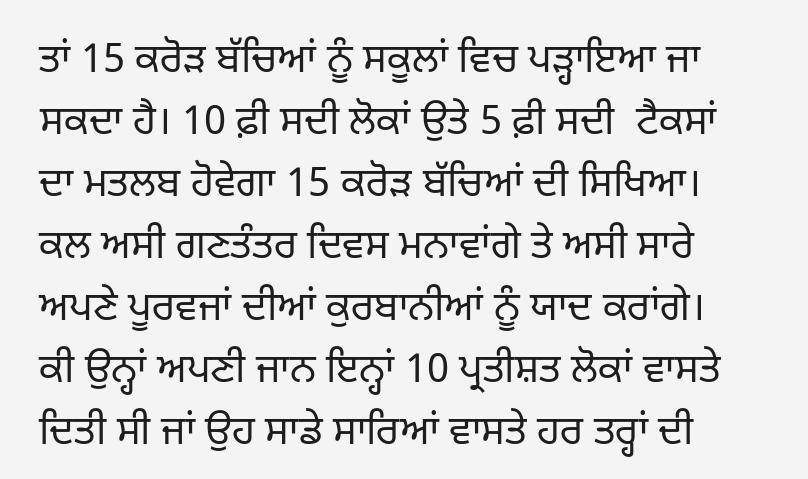ਤਾਂ 15 ਕਰੋੜ ਬੱਚਿਆਂ ਨੂੰ ਸਕੂਲਾਂ ਵਿਚ ਪੜ੍ਹਾਇਆ ਜਾ ਸਕਦਾ ਹੈ। 10 ਫ਼ੀ ਸਦੀ ਲੋਕਾਂ ਉਤੇ 5 ਫ਼ੀ ਸਦੀ  ਟੈਕਸਾਂ ਦਾ ਮਤਲਬ ਹੋਵੇਗਾ 15 ਕਰੋੜ ਬੱਚਿਆਂ ਦੀ ਸਿਖਿਆ। ਕਲ ਅਸੀ ਗਣਤੰਤਰ ਦਿਵਸ ਮਨਾਵਾਂਗੇ ਤੇ ਅਸੀ ਸਾਰੇ ਅਪਣੇ ਪੂਰਵਜਾਂ ਦੀਆਂ ਕੁਰਬਾਨੀਆਂ ਨੂੰ ਯਾਦ ਕਰਾਂਗੇ। ਕੀ ਉਨ੍ਹਾਂ ਅਪਣੀ ਜਾਨ ਇਨ੍ਹਾਂ 10 ਪ੍ਰਤੀਸ਼ਤ ਲੋਕਾਂ ਵਾਸਤੇ ਦਿਤੀ ਸੀ ਜਾਂ ਉਹ ਸਾਡੇ ਸਾਰਿਆਂ ਵਾਸਤੇ ਹਰ ਤਰ੍ਹਾਂ ਦੀ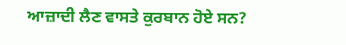ਆਜ਼ਾਦੀ ਲੈਣ ਵਾਸਤੇ ਕੁਰਬਾਨ ਹੋਏ ਸਨ?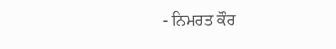- ਨਿਮਰਤ ਕੌਰ